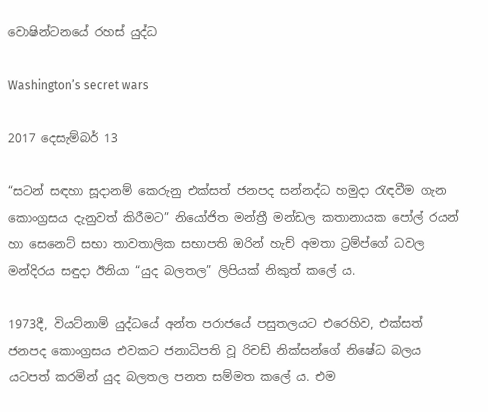වොෂින්ටනයේ රහස් යුද්ධ

Washington’s secret wars

2017 දෙසැම්බර් 13

“සටන් සඳහා සූදානම් කෙරුනු එක්සත් ජනපද සන්නද්ධ හමුදා රැඳවීම ගැන කොංග්‍රසය දැනුවත් කිරීමට” නියෝජිත මන්ත්‍රී මන්ඩල කතානායක පෝල් රයන් හා සෙනෙට් සභා තාවතාලික සභාපති ඔරින් හැච් අමතා ට්‍රම්ප්ගේ ධවල මන්දිරය සඳුදා ඊනියා “යුද බලතල” ලිපියක් නිකුත් කලේ ය.

1973දී, වියට්නාම් යුද්ධයේ අන්ත පරාජයේ පසුතලයට එරෙහිව, එක්සත් ජනපද කොංග්‍රසය එවකට ජනාධිපති වූ රිචඩ් නික්සන්ගේ නිෂේධ බලය යටපත් කරමින් යුද බලතල පනත සම්මත කලේ ය. එම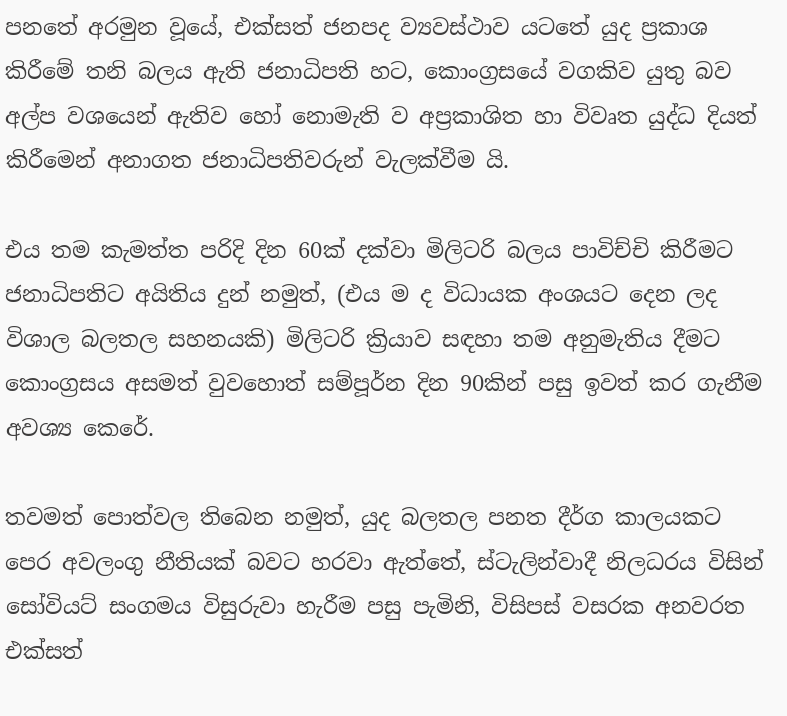පනතේ අරමුන වූයේ, එක්සත් ජනපද ව්‍යවස්ථාව යටතේ යුද ප්‍රකාශ කිරීමේ තනි බලය ඇති ජනාධිපති හට, කොංග්‍රසයේ වගකිව යුතු බව අල්ප වශයෙන් ඇතිව හෝ නොමැති ව අප්‍රකාශිත හා විවෘත යුද්ධ දියත් කිරීමෙන් අනාගත ජනාධිපතිවරුන් වැලක්වීම යි.

එය තම කැමත්ත පරිදි දින 60ක් දක්වා මිලිටරි බලය පාවිච්චි කිරීමට ජනාධිපතිට අයිතිය දුන් නමුත්, (එය ම ද විධායක අංශයට දෙන ලද විශාල බලතල සහනයකි) මිලිටරි ක්‍රියාව සඳහා තම අනුමැතිය දීමට කොංග්‍රසය අසමත් වුවහොත් සම්පූර්න දින 90කින් පසු ඉවත් කර ගැනීම අවශ්‍ය කෙරේ.

තවමත් පොත්වල තිබෙන නමුත්, යුද බලතල පනත දීර්ග කාලයකට පෙර අවලංගු නීතියක් බවට හරවා ඇත්තේ, ස්ටැලින්වාදී නිලධරය විසින් සෝවියට් සංගමය විසුරුවා හැරීම පසු පැමිනි, විසිපස් වසරක අනවරත එක්සත්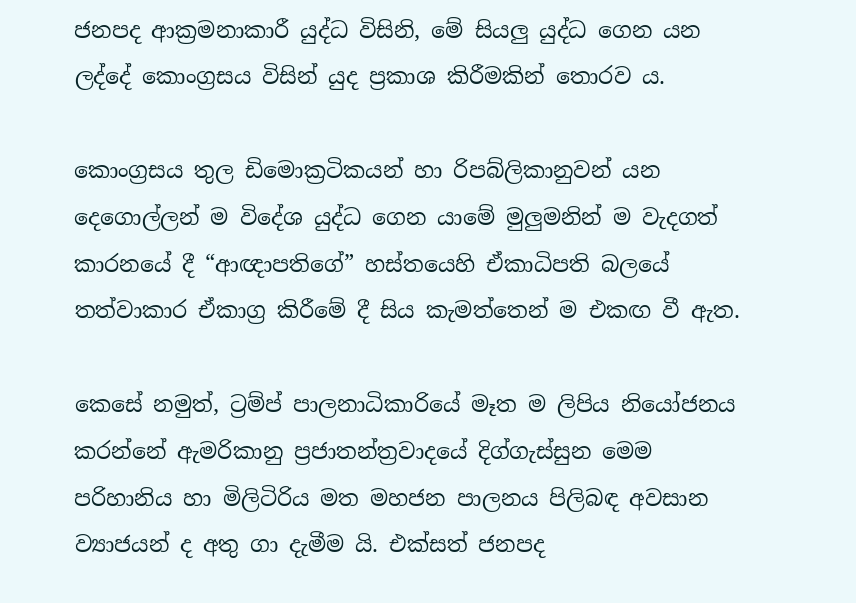ජනපද ආක්‍රමනාකාරී යුද්ධ විසිනි, මේ සියලු යුද්ධ ගෙන යන ලද්දේ කොංග්‍රසය විසින් යුද ප්‍රකාශ කිරීමකින් තොරව ය.

කොංග්‍රසය තුල ඩිමොක්‍රටිකයන් හා රිපබ්ලිකානුවන් යන දෙගොල්ලන් ම විදේශ යුද්ධ ගෙන යාමේ මුලුමනින් ම වැදගත් කාරනයේ දී “ආඥාපතිගේ” හස්තයෙහි ඒකාධිපති බලයේ තත්වාකාර ඒකාග්‍ර කිරීමේ දී සිය කැමත්තෙන් ම එකඟ වී ඇත.

කෙසේ නමුත්, ට්‍රම්ප් පාලනාධිකාරියේ මෑත ම ලිපිය නියෝජනය කරන්නේ ඇමරිකානු ප්‍රජාතන්ත්‍රවාදයේ දිග්ගැස්සුන මෙම පරිහානිය හා මිලිටිරිය මත මහජන පාලනය පිලිබඳ අවසාන ව්‍යාජයන් ද අතු ගා දැමීම යි. එක්සත් ජනපද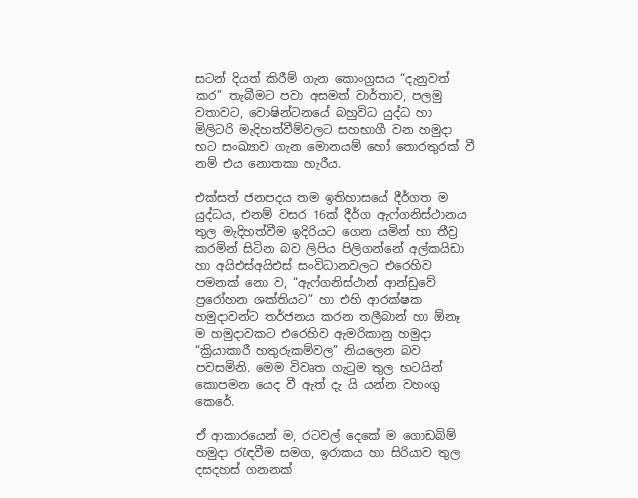සටන් දියත් කිරීම් ගැන කොංග්‍රසය “දැනුවත් කර” තැබීමට පවා අසමත් වාර්තාව, පලමු වතාවට, වොෂින්ටනයේ බහුවිධ යුද්ධ හා මිලිටරි මැදිහත්වීම්වලට සහභාගී වන හමුදා භට සංඛ්‍යාව ගැන මොනයම් හෝ තොරතුරක් වී නම් එය නොතකා හැරීය.

එක්සත් ජනපදය තම ඉතිහාසයේ දීර්ගත ම යුද්ධය, එනම් වසර 16ක් දීර්ග ඇෆ්ගනිස්ථානය තුල මැදිහත්වීම ඉදිරියට ගෙන යමින් හා තීව්‍ර කරමින් සිටින බව ලිපිය පිලිගන්නේ අල්කයිඩා හා අයිඑස්අයිඑස් සංවිධානවලට එරෙහිව පමනක් නො ව, “ඇෆ්ගනිස්ථාන් ආන්ඩුවේ ප්‍රරෝහන ශක්තියට” හා එහි ආරක්ෂක හමුදාවන්ට තර්ජනය කරන තලීබාන් හා ඕනෑ ම හමුදාවකට එරෙහිව ඇමරිකානු හමුදා “ක්‍රියාකාරී හතුරුකම්වල” නියලෙන බව පවසමිනි. මෙම විවෘත ගැටුම තුල භටයින් කොපමන යෙද වී ඇත් දැ යි යන්න වහංගු කෙරේ.

ඒ ආකාරයෙන් ම, රටවල් දෙකේ ම ගොඩබිම් හමුදා රැඳවීම සමග, ඉරාකය හා සිරියාව තුල දසදහස් ගනනක්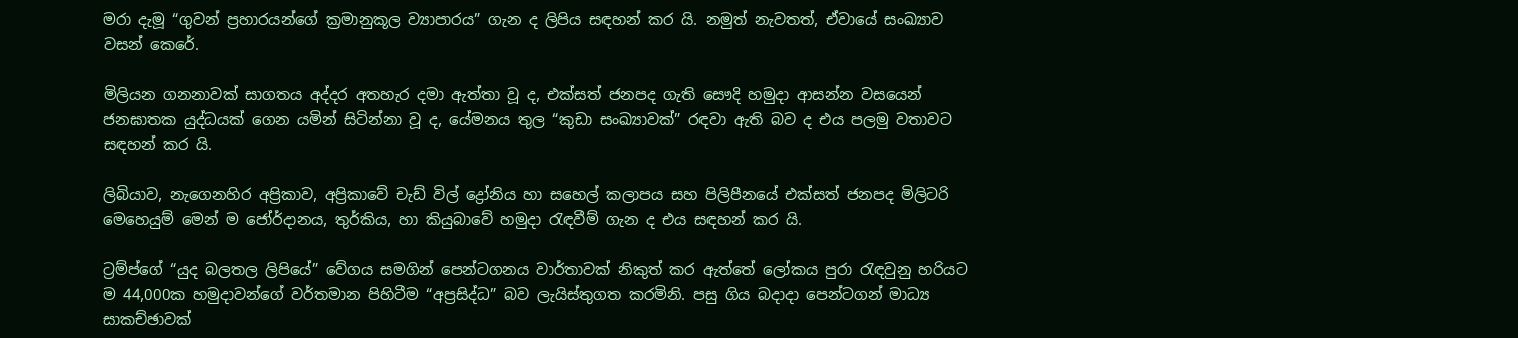මරා දැමූ “ගුවන් ප්‍රහාරයන්ගේ ක්‍රමානුකූල ව්‍යාපාරය” ගැන ද ලිපිය සඳහන් කර යි. නමුත් නැවතත්, ඒවායේ සංඛ්‍යාව වසන් කෙරේ.

මිලියන ගනනාවක් සාගතය අද්දර අතහැර දමා ඇත්තා වූ ද, එක්සත් ජනපද ගැති සෞදි හමුදා ආසන්න වසයෙන් ජනඝාතක යුද්ධයක් ගෙන යමින් සිටින්නා වූ ද, යේමනය තුල “කුඩා සංඛ්‍යාවක්” රඳවා ඇති බව ද එය පලමු වතාවට සඳහන් කර යි.

ලිබියාව, නැගෙනහිර අප්‍රිකාව, අප්‍රිකාවේ චැඩ් විල් ද්‍රෝනිය හා සහෙල් කලාපය සහ පිලිපීනයේ එක්සත් ජනපද මිලිටරි මෙහෙයුම් මෙන් ම ජෝර්දානය, තුර්කිය, හා කියුබාවේ හමුදා රැඳවීම් ගැන ද එය සඳහන් කර යි.

ට්‍රම්ප්ගේ “යුද බලතල ලිපියේ” වේගය සමගින් පෙන්ටගනය වාර්තාවක් නිකුත් කර ඇත්තේ ලෝකය පුරා රැඳවුනු හරියට ම 44,000ක හමුදාවන්ගේ වර්තමාන පිහිටීම “අප්‍රසිද්ධ” බව ලැයිස්තුගත කරමිනි. පසු ගිය බදාදා පෙන්ටගන් මාධ්‍ය සාකච්ඡාවක්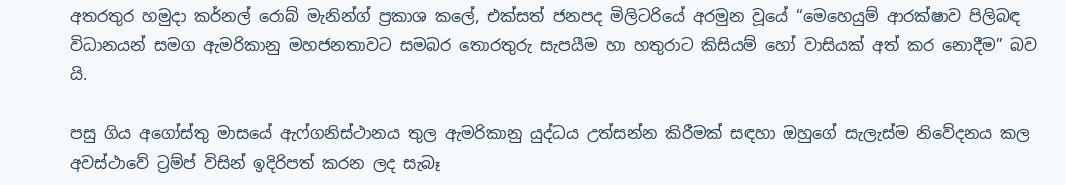අතරතුර හමුදා කර්නල් රොබ් මැනින්ග් ප්‍රකාශ කලේ, එක්සත් ජනපද මිලිටරියේ අරමුන වූයේ “මෙහෙයුම් ආරක්ෂාව පිලිබඳ විධානයන් සමග ඇමරිකානු මහජනතාවට සමබර තොරතුරු සැපයීම හා හතුරාට කිසියම් හෝ වාසියක් අත් කර නොදීම” බව යි.

පසු ගිය අගෝස්තු මාසයේ ඇෆ්ගනිස්ථානය තුල ඇමරිකානු යුද්ධය උත්සන්න කිරීමක් සඳහා ඔහුගේ සැලැස්ම නිවේදනය කල අවස්ථාවේ ට්‍රම්ප් විසින් ඉදිරිපත් කරන ලද සැබෑ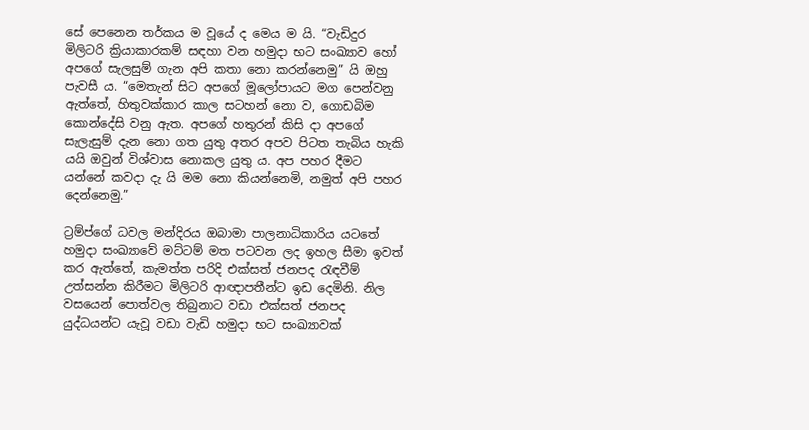සේ පෙනෙන තර්කය ම වූයේ ද මෙය ම යි. “වැඩිදුර මිලිටරි ක්‍රියාකාරකම් සඳහා වන හමුදා භට සංඛ්‍යාව හෝ අපගේ සැලසුම් ගැන අපි කතා නො කරන්නෙමු” යි ඔහු පැවසී ය. “මෙතැන් සිට අපගේ මූලෝපායට මග පෙන්වනු ඇත්තේ, හිතුවක්කාර කාල සටහන් නො ව, ගොඩබිම කොන්දේසි වනු ඇත. අපගේ හතුරන් කිසි දා අපගේ සැලැසුම් දැන නො ගත යුතු අතර අපව පිටත තැබිය හැකි යයි ඔවුන් විශ්වාස නොකල යුතු ය. අප පහර දීමට යන්නේ කවදා දැ යි මම නො කියන්නෙමි, නමුත් අපි පහර දෙන්නෙමු.”

ට්‍රම්ප්ගේ ධවල මන්දිරය ඔබාමා පාලනාධිකාරිය යටතේ හමුදා සංඛ්‍යාවේ මට්ටම් මත පටවන ලද ඉහල සීමා ඉවත් කර ඇත්තේ, කැමත්ත පරිදි එක්සත් ජනපද රැඳවීම් උත්සන්න කිරීමට මිලිටරි ආඥාපතීන්ට ඉඩ දෙමිනි. නිල වසයෙන් පොත්වල තිබුනාට වඩා එක්සත් ජනපද යුද්ධයන්ට යැවූ වඩා වැඩි හමුදා භට සංඛ්‍යාවක්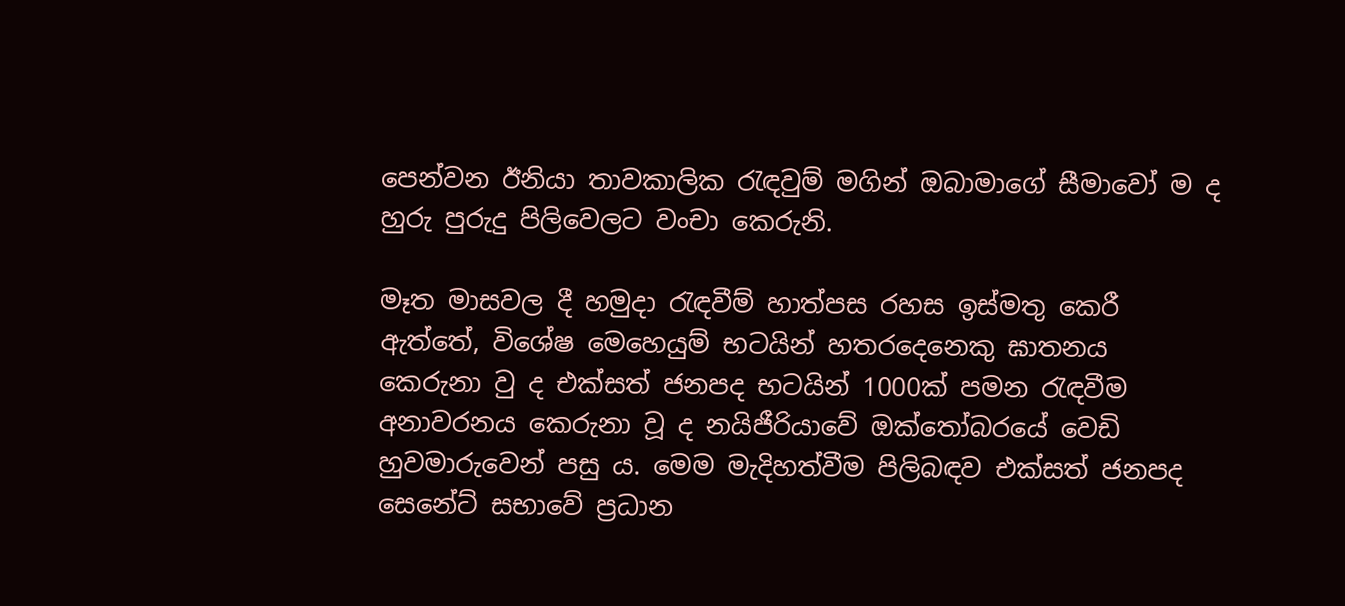පෙන්වන ඊනියා තාවකාලික රැඳවුම් මගින් ඔබාමාගේ සීමාවෝ ම ද හුරු පුරුදු පිලිවෙලට වංචා කෙරුනි.

මෑත මාසවල දී හමුදා රැඳවීම් හාත්පස රහස ඉස්මතු කෙරී ඇත්තේ, විශේෂ මෙහෙයුම් භටයින් හතරදෙනෙකු ඝාතනය කෙරුනා වු ද එක්සත් ජනපද භටයින් 1000ක් පමන රැඳවීම අනාවරනය කෙරුනා වූ ද නයිජීරියාවේ ඔක්තෝබරයේ වෙඩි හුවමාරුවෙන් පසු ය. මෙම මැදිහත්වීම පිලිබඳව එක්සත් ජනපද සෙනේට් සභාවේ ප්‍රධාන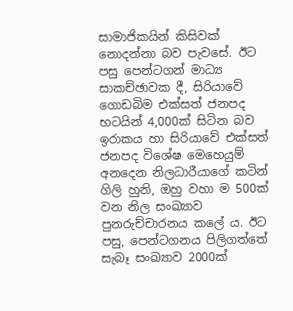සාමාජිකයින් කිසිවක් නොදන්නා බව පැවසේ. ඊට පසු පෙන්ටගන් මාධ්‍ය සාකච්ඡාවක දී, සිරියාවේ ගොඩබිම එක්සත් ජනපද භටයින් 4,000ක් සිටින බව ඉරාකය හා සිරියාවේ එක්සත් ජනපද විශේෂ මෙහෙයුම් අනදෙන නිලධාරීයාගේ කටින් ගිලි හුනි, ඔහු වහා ම 500ක් වන නිල සංඛ්‍යාව පුනරුච්චාරනය කලේ ය. ඊට පසු, පෙන්ටගනය පිලිගත්තේ සැබෑ සංඛ්‍යාව 2000ක්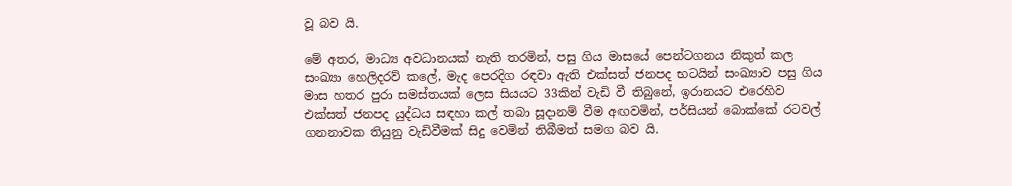වූ බව යි.

මේ අතර, මාධ්‍ය අවධානයක් නැති තරමින්, පසු ගිය මාසයේ පෙන්ටගනය නිකුත් කල සංඛ්‍යා හෙලිදරව් කලේ, මැද පෙරදිග රඳවා ඇති එක්සත් ජනපද භටයින් සංඛ්‍යාව පසු ගිය මාස හතර පුරා සමස්තයක් ලෙස සියයට 33කින් වැඩි වී තිබුනේ, ඉරානයට එරෙහිව එක්සත් ජනපද යුද්ධය සඳහා කල් තබා සූදානම් වීම අඟවමින්, පර්සියන් බොක්කේ රටවල් ගනනාවක තියුනු වැඩිවීමක් සිදු වෙමින් තිබීමත් සමග බව යි.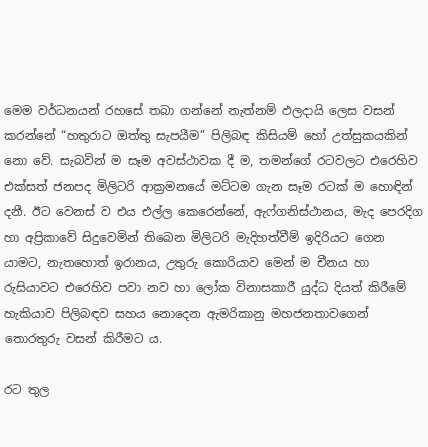මෙම වර්ධනයන් රහසේ තබා ගන්නේ නැත්නම් ඵලදායි ලෙස වසන් කරන්නේ “හතුරාට ඔත්තු සැපයීම” පිලිබඳ කිසියම් හෝ උත්සුකයකින් නො වේ. සැබවින් ම සෑම අවස්ථාවක දී ම, තමන්ගේ රටවලට එරෙහිව එක්සත් ජනපද මිලිටරි ආක්‍රමනයේ මට්ටම ගැන සෑම රටක් ම හොඳින් දනී. ඊට වෙනස් ව එය එල්ල කෙරෙන්නේ, ඇෆ්ගනිස්ථානය, මැද පෙරදිග හා අප්‍රිකාවේ සිදුවෙමින් තිබෙන මිලිටරි මැදිහත්වීම් ඉදිරියට ගෙන යාමට, නැතහොත් ඉරානය, උතුරු කොරියාව මෙන් ම චීනය හා රුසියාවට එරෙහිව පවා නව හා ලෝක විනාසකාරී යුද්ධ දියත් කිරීමේ හැකියාව පිලිබඳව සහය නොදෙන ඇමරිකානු මහජනතාවගෙන් තොරතුරු වසන් කිරීමට ය.

රට තුල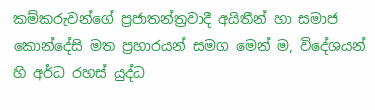කම්කරුවන්ගේ ප්‍රජාතන්ත්‍රවාදී අයිතීන් හා සමාජ කොන්දේසි මත ප්‍රහාරයන් සමග මෙන් ම, විදේශයන් හි අර්ධ රහස් යුද්ධ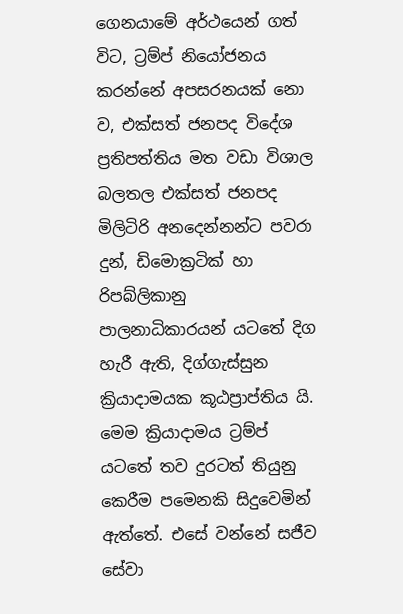ගෙනයාමේ අර්ථයෙන් ගත් විට, ට්‍රම්ප් නියෝජනය කරන්නේ අපසරනයක් නො ව, එක්සත් ජනපද විදේශ ප්‍රතිපත්තිය මත වඩා විශාල බලතල එක්සත් ජනපද මිලිටිරි අනදෙන්නන්ට පවරා දුන්, ඩිමොක්‍රටික් හා රිපබ්ලිකානු පාලනාධිකාරයන් යටතේ දිග හැරී ඇති, දිග්ගැස්සුන ක්‍රියාදාමයක කූඨප්‍රාප්තිය යි. මෙම ක්‍රියාදාමය ට්‍රම්ප් යටතේ තව දුරටත් තියුනු කෙරීම පමෙනකි සිදුවෙමින් ඇත්තේ. එසේ වන්නේ සජීව සේවා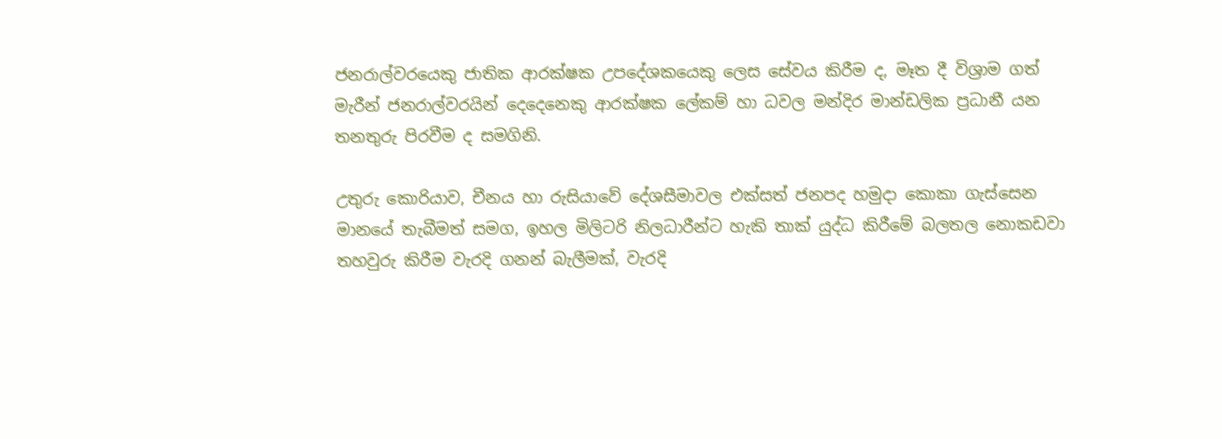ජනරාල්වරයෙකු ජාතික ආරක්ෂක උපදේශකයෙකු ලෙස සේවය කිරීම ද, මෑත දී විශ්‍රාම ගත් මැරීන් ජනරාල්වරයින් දෙදෙනෙකු ආරක්ෂක ලේකම් හා ධවල මන්දිර මාන්ඩලික ප්‍රධානී යන තනතුරු පිරවීම ද සමගිනි.

උතුරු කොරියාව, චීනය හා රුසියාවේ දේශසීමාවල එක්සත් ජනපද හමුදා කොකා ගැස්සෙන මානයේ තැබීමත් සමග, ඉහල මිලිටරි නිලධාරීන්ට හැකි තාක් යුද්ධ කිරීමේ බලතල නොකඩවා තහවුරු කිරීම වැරදි ගනන් බැලීමක්, වැරදි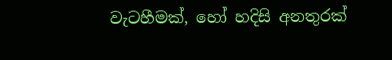වැටහීමක්, හෝ හදිසි අනතුරක්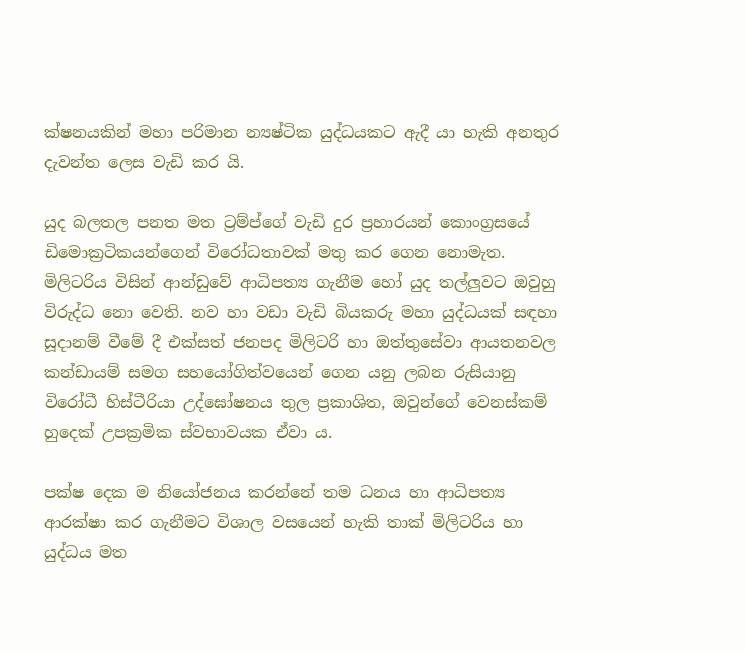ක්ෂනයකින් මහා පරිමාන න්‍යෂ්ටික යුද්ධයකට ඇදී යා හැකි අනතුර දැවන්ත ලෙස වැඩි කර යි.

යුද බලතල පනත මත ට්‍රම්ප්ගේ වැඩි දුර ප්‍රහාරයන් කොංග්‍රසයේ ඩිමොක්‍රටිකයන්ගෙන් විරෝධතාවක් මතු කර ගෙන නොමැත. මිලිටරිය විසින් ආන්ඩුවේ ආධිපත්‍ය ගැනීම හෝ යුද තල්ලුවට ඔවුහු විරුද්ධ නො වෙති. නව හා වඩා වැඩි බියකරු මහා යුද්ධයක් සඳහා සූදානම් වීමේ දී එක්සත් ජනපද මිලිටරි හා ඔත්තුසේවා ආයතනවල කන්ඩායම් සමග සහයෝගිත්වයෙන් ගෙන යනු ලබන රුසියානු විරෝධී හිස්ටීරියා උද්ඝෝෂනය තුල ප්‍රකාශිත, ඔවුන්ගේ වෙනස්කම් හුදෙක් උපක්‍රමික ස්වභාවයක ඒවා ය.

පක්ෂ දෙක ම නියෝජනය කරන්නේ තම ධනය හා ආධිපත්‍ය ආරක්ෂා කර ගැනීමට විශාල වසයෙන් හැකි තාක් මිලිටරිය හා යුද්ධය මත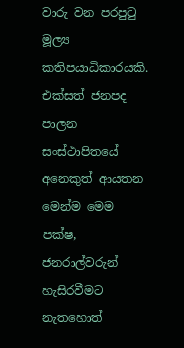වාරු වන පරපුටු මූල්‍ය කතිපයාධිකාරයකි. එක්සත් ජනපද පාලන සංස්ථාපිතයේ අනෙකුත් ආයතන මෙන්ම මෙම පක්ෂ, ජනරාල්වරුන් හැසිරවීමට නැතහොත්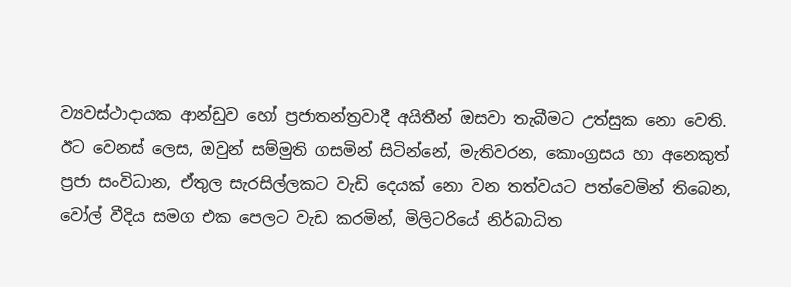ව්‍යවස්ථාදායක ආන්ඩුව හෝ ප්‍රජාතන්ත්‍රවාදී අයිතීන් ඔසවා තැබීමට උත්සුක නො වෙති. ඊට වෙනස් ලෙස, ඔවුන් සම්මුති ගසමින් සිටින්නේ, මැතිවරන, කොංග්‍රසය හා අනෙකුත් ප්‍රජා සංවිධාන, ඒතුල සැරසිල්ලකට වැඩි දෙයක් නො වන තත්වයට පත්වෙමින් තිබෙන, වෝල් වීදිය සමග එක පෙලට වැඩ කරමින්, මිලිටරියේ නිර්බාධිත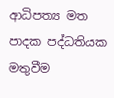ආධිපත්‍ය මත පාදක පද්ධතියක මතුවීම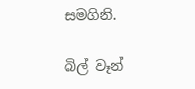සමගිනි.

බිල් වෑන්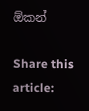ඕකන්

Share this article: